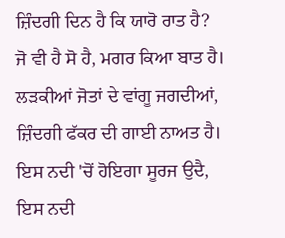ਜ਼ਿੰਦਗੀ ਦਿਨ ਹੈ ਕਿ ਯਾਰੋ ਰਾਤ ਹੈ?
ਜੋ ਵੀ ਹੈ ਸੋ ਹੈ, ਮਗਰ ਕਿਆ ਬਾਤ ਹੈ।
ਲੜਕੀਆਂ ਜੋਤਾਂ ਦੇ ਵਾਂਗੂ ਜਗਦੀਆਂ,
ਜ਼ਿੰਦਗੀ ਫੱਕਰ ਦੀ ਗਾਈ ਨਾਅਤ ਹੈ।
ਇਸ ਨਦੀ 'ਚੋਂ ਹੋਇਗਾ ਸੂਰਜ ਉਦੈ,
ਇਸ ਨਦੀ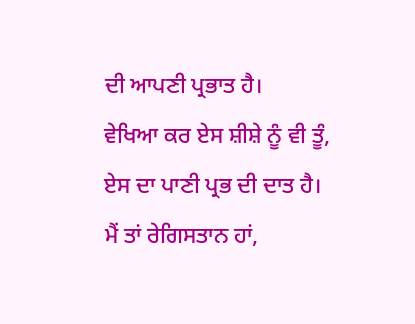ਦੀ ਆਪਣੀ ਪ੍ਰਭਾਤ ਹੈ।
ਵੇਖਿਆ ਕਰ ਏਸ ਸ਼ੀਸ਼ੇ ਨੂੰ ਵੀ ਤੂੰ,
ਏਸ ਦਾ ਪਾਣੀ ਪ੍ਰਭ ਦੀ ਦਾਤ ਹੈ।
ਮੈਂ ਤਾਂ ਰੇਗਿਸਤਾਨ ਹਾਂ,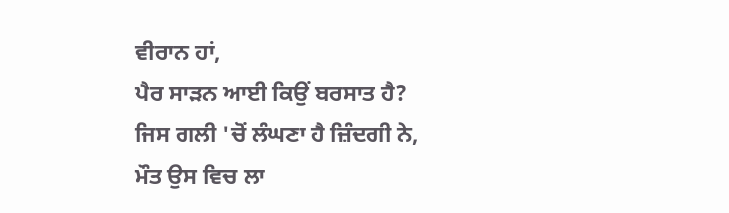ਵੀਰਾਨ ਹਾਂ,
ਪੈਰ ਸਾੜਨ ਆਈ ਕਿਉਂ ਬਰਸਾਤ ਹੈ?
ਜਿਸ ਗਲੀ 'ਚੋਂ ਲੰਘਣਾ ਹੈ ਜ਼ਿੰਦਗੀ ਨੇ,
ਮੌਤ ਉਸ ਵਿਚ ਲਾ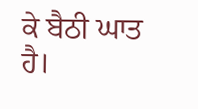ਕੇ ਬੈਠੀ ਘਾਤ ਹੈ।